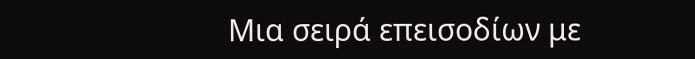Μια σειρά επεισοδίων με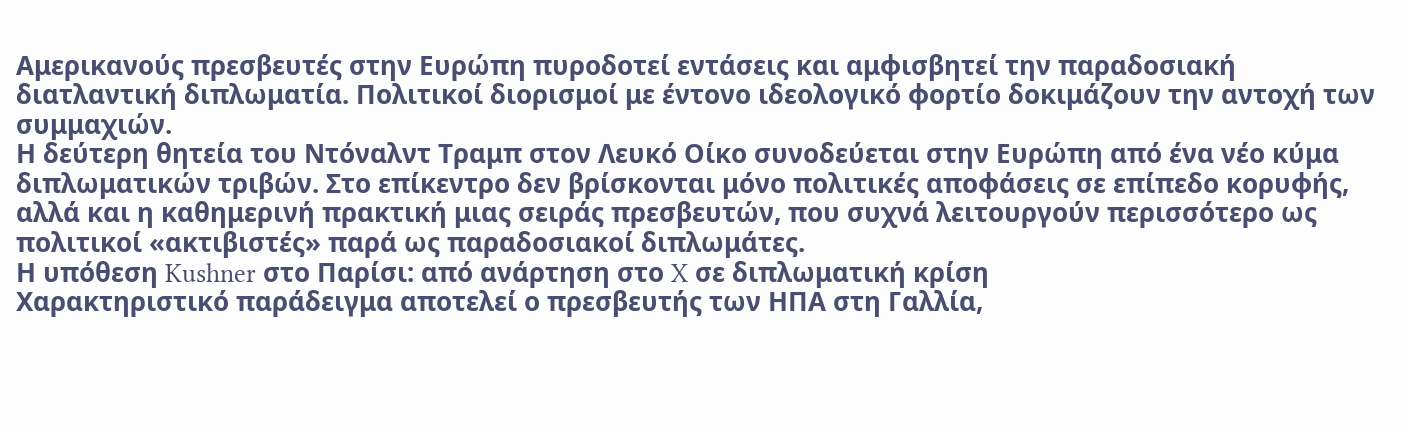Αμερικανούς πρεσβευτές στην Ευρώπη πυροδοτεί εντάσεις και αμφισβητεί την παραδοσιακή διατλαντική διπλωματία. Πολιτικοί διορισμοί με έντονο ιδεολογικό φορτίο δοκιμάζουν την αντοχή των συμμαχιών.
Η δεύτερη θητεία του Ντόναλντ Τραμπ στον Λευκό Οίκο συνοδεύεται στην Ευρώπη από ένα νέο κύμα διπλωματικών τριβών. Στο επίκεντρο δεν βρίσκονται μόνο πολιτικές αποφάσεις σε επίπεδο κορυφής, αλλά και η καθημερινή πρακτική μιας σειράς πρεσβευτών, που συχνά λειτουργούν περισσότερο ως πολιτικοί «ακτιβιστές» παρά ως παραδοσιακοί διπλωμάτες.
Η υπόθεση Kushner στο Παρίσι: από ανάρτηση στο X σε διπλωματική κρίση
Χαρακτηριστικό παράδειγμα αποτελεί ο πρεσβευτής των ΗΠΑ στη Γαλλία,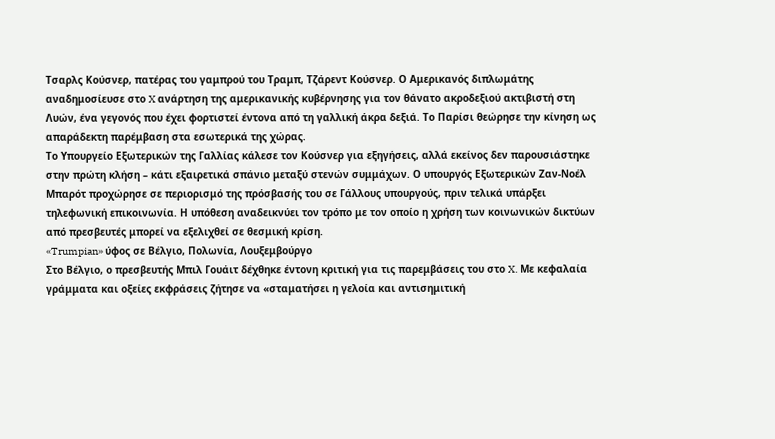Τσαρλς Κούσνερ, πατέρας του γαμπρού του Τραμπ, Τζάρεντ Κούσνερ. Ο Αμερικανός διπλωμάτης αναδημοσίευσε στο X ανάρτηση της αμερικανικής κυβέρνησης για τον θάνατο ακροδεξιού ακτιβιστή στη Λυών, ένα γεγονός που έχει φορτιστεί έντονα από τη γαλλική άκρα δεξιά. Το Παρίσι θεώρησε την κίνηση ως απαράδεκτη παρέμβαση στα εσωτερικά της χώρας.
Το Υπουργείο Εξωτερικών της Γαλλίας κάλεσε τον Κούσνερ για εξηγήσεις, αλλά εκείνος δεν παρουσιάστηκε στην πρώτη κλήση – κάτι εξαιρετικά σπάνιο μεταξύ στενών συμμάχων. Ο υπουργός Εξωτερικών Ζαν-Νοέλ Μπαρότ προχώρησε σε περιορισμό της πρόσβασής του σε Γάλλους υπουργούς, πριν τελικά υπάρξει τηλεφωνική επικοινωνία. Η υπόθεση αναδεικνύει τον τρόπο με τον οποίο η χρήση των κοινωνικών δικτύων από πρεσβευτές μπορεί να εξελιχθεί σε θεσμική κρίση.
«Trumpian» ύφος σε Βέλγιο, Πολωνία, Λουξεμβούργο
Στο Βέλγιο, ο πρεσβευτής Μπιλ Γουάιτ δέχθηκε έντονη κριτική για τις παρεμβάσεις του στο X. Με κεφαλαία γράμματα και οξείες εκφράσεις ζήτησε να «σταματήσει η γελοία και αντισημιτική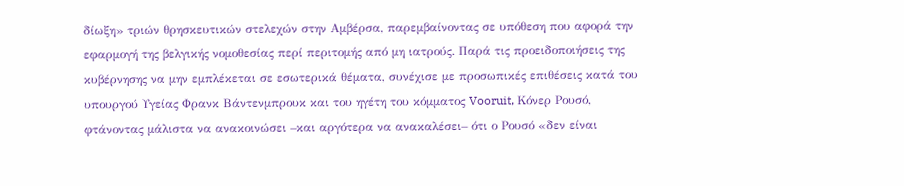δίωξη» τριών θρησκευτικών στελεχών στην Αμβέρσα, παρεμβαίνοντας σε υπόθεση που αφορά την εφαρμογή της βελγικής νομοθεσίας περί περιτομής από μη ιατρούς. Παρά τις προειδοποιήσεις της κυβέρνησης να μην εμπλέκεται σε εσωτερικά θέματα, συνέχισε με προσωπικές επιθέσεις κατά του υπουργού Υγείας Φρανκ Βάντενμπρουκ και του ηγέτη του κόμματος Vooruit, Κόνερ Ρουσό, φτάνοντας μάλιστα να ανακοινώσει –και αργότερα να ανακαλέσει– ότι ο Ρουσό «δεν είναι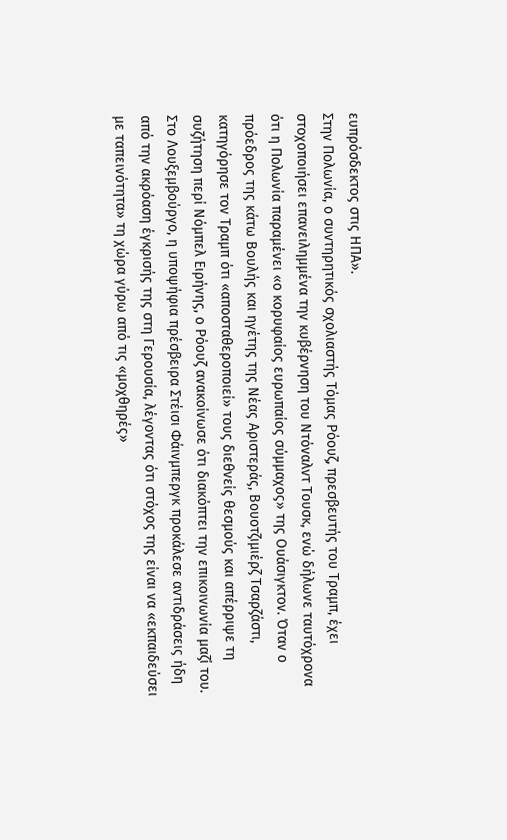ευπρόσδεκτος στις ΗΠΑ».
Στην Πολωνία, ο συντηρητικός σχολιαστής Τόμας Ρόουζ, πρεσβευτής του Τραμπ, έχει στοχοποιήσει επανειλημμένα την κυβέρνηση του Ντόναλντ Τουσκ, ενώ δήλωνε ταυτόχρονα ότι η Πολωνία παραμένει «ο κορυφαίος ευρωπαίος σύμμαχος» της Ουάσιγκτον. Όταν ο πρόεδρος της κάτω Βουλής και ηγέτης της Νέας Αριστεράς, Βουοτζιμιέρζ Τσαρζάστι, κατηγόρησε τον Τραμπ ότι «αποσταθεροποιεί» τους διεθνείς θεσμούς και απέρριψε τη συζήτηση περί Νόμπελ Ειρήνης, ο Ρόουζ ανακοίνωσε ότι διακόπτει την επικοινωνία μαζί του.
Στο Λουξεμβούργο, η υποψήφια πρέσβειρα Στέισι Φάινμπεργκ προκάλεσε αντιδράσεις ήδη από την ακρόαση έγκρισής της στη Γερουσία, λέγοντας ότι στόχος της είναι να «εκπαιδεύσει με ταπεινότητα» τη χώρα γύρω από τις «μοχθηρές»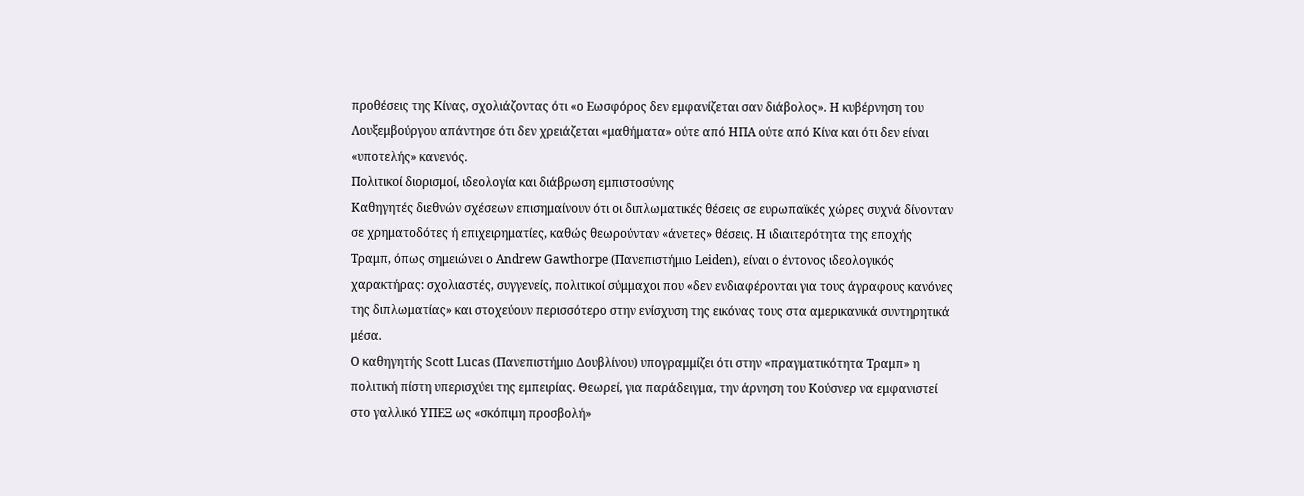προθέσεις της Κίνας, σχολιάζοντας ότι «ο Εωσφόρος δεν εμφανίζεται σαν διάβολος». Η κυβέρνηση του Λουξεμβούργου απάντησε ότι δεν χρειάζεται «μαθήματα» ούτε από ΗΠΑ ούτε από Κίνα και ότι δεν είναι «υποτελής» κανενός.
Πολιτικοί διορισμοί, ιδεολογία και διάβρωση εμπιστοσύνης
Καθηγητές διεθνών σχέσεων επισημαίνουν ότι οι διπλωματικές θέσεις σε ευρωπαϊκές χώρες συχνά δίνονταν σε χρηματοδότες ή επιχειρηματίες, καθώς θεωρούνταν «άνετες» θέσεις. Η ιδιαιτερότητα της εποχής Τραμπ, όπως σημειώνει ο Andrew Gawthorpe (Πανεπιστήμιο Leiden), είναι ο έντονος ιδεολογικός χαρακτήρας: σχολιαστές, συγγενείς, πολιτικοί σύμμαχοι που «δεν ενδιαφέρονται για τους άγραφους κανόνες της διπλωματίας» και στοχεύουν περισσότερο στην ενίσχυση της εικόνας τους στα αμερικανικά συντηρητικά μέσα.
Ο καθηγητής Scott Lucas (Πανεπιστήμιο Δουβλίνου) υπογραμμίζει ότι στην «πραγματικότητα Τραμπ» η πολιτική πίστη υπερισχύει της εμπειρίας. Θεωρεί, για παράδειγμα, την άρνηση του Κούσνερ να εμφανιστεί στο γαλλικό ΥΠΕΞ ως «σκόπιμη προσβολή»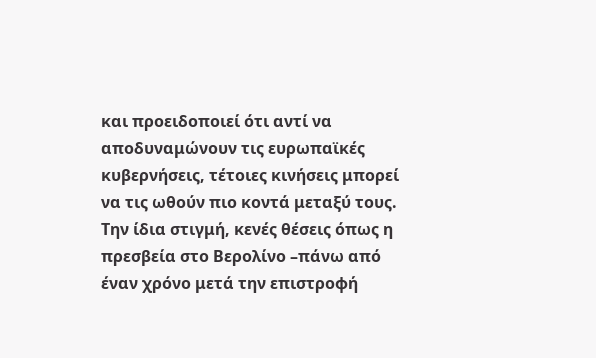και προειδοποιεί ότι αντί να αποδυναμώνουν τις ευρωπαϊκές κυβερνήσεις, τέτοιες κινήσεις μπορεί να τις ωθούν πιο κοντά μεταξύ τους.
Την ίδια στιγμή, κενές θέσεις όπως η πρεσβεία στο Βερολίνο –πάνω από έναν χρόνο μετά την επιστροφή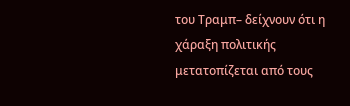του Τραμπ– δείχνουν ότι η χάραξη πολιτικής μετατοπίζεται από τους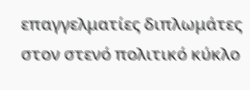επαγγελματίες διπλωμάτες στον στενό πολιτικό κύκλο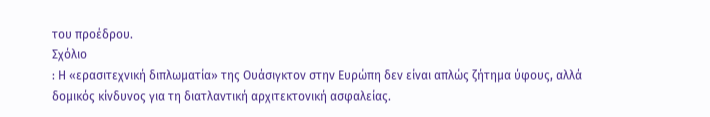του προέδρου.
Σχόλιο
: Η «ερασιτεχνική διπλωματία» της Ουάσιγκτον στην Ευρώπη δεν είναι απλώς ζήτημα ύφους, αλλά δομικός κίνδυνος για τη διατλαντική αρχιτεκτονική ασφαλείας.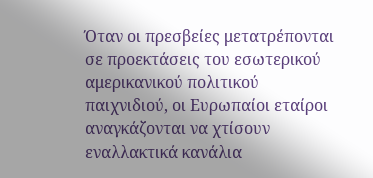Όταν οι πρεσβείες μετατρέπονται σε προεκτάσεις του εσωτερικού αμερικανικού πολιτικού παιχνιδιού, οι Ευρωπαίοι εταίροι αναγκάζονται να χτίσουν εναλλακτικά κανάλια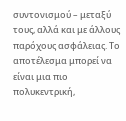συντονισμού – μεταξύ τους, αλλά και με άλλους παρόχους ασφάλειας. Το αποτέλεσμα μπορεί να είναι μια πιο πολυκεντρική,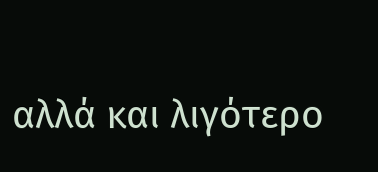αλλά και λιγότερο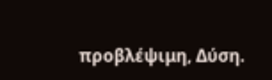προβλέψιμη, Δύση.